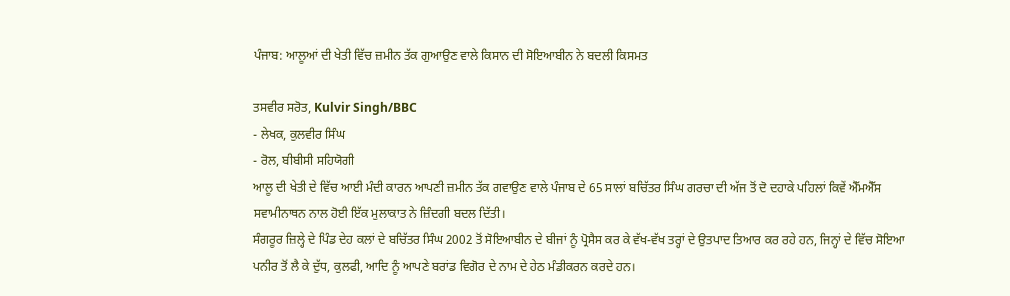ਪੰਜਾਬ: ਆਲੂਆਂ ਦੀ ਖੇਤੀ ਵਿੱਚ ਜ਼ਮੀਨ ਤੱਕ ਗੁਆਉਣ ਵਾਲੇ ਕਿਸਾਨ ਦੀ ਸੋਇਆਬੀਨ ਨੇ ਬਦਲੀ ਕਿਸਮਤ

ਤਸਵੀਰ ਸਰੋਤ, Kulvir Singh/BBC
- ਲੇਖਕ, ਕੁਲਵੀਰ ਸਿੰਘ
- ਰੋਲ, ਬੀਬੀਸੀ ਸਹਿਯੋਗੀ
ਆਲੂ ਦੀ ਖੇਤੀ ਦੇ ਵਿੱਚ ਆਈ ਮੰਦੀ ਕਾਰਨ ਆਪਣੀ ਜ਼ਮੀਨ ਤੱਕ ਗਵਾਉਣ ਵਾਲੇ ਪੰਜਾਬ ਦੇ 65 ਸਾਲਾਂ ਬਚਿੱਤਰ ਸਿੰਘ ਗਰਚਾ ਦੀ ਅੱਜ ਤੋਂ ਦੋ ਦਹਾਕੇ ਪਹਿਲਾਂ ਕਿਵੇਂ ਐੱਮਐੱਸ ਸਵਾਮੀਨਾਥਨ ਨਾਲ ਹੋਈ ਇੱਕ ਮੁਲਾਕਾਤ ਨੇ ਜ਼ਿੰਦਗੀ ਬਦਲ ਦਿੱਤੀ।
ਸੰਗਰੂਰ ਜ਼ਿਲ੍ਹੇ ਦੇ ਪਿੰਡ ਦੇਹ ਕਲਾਂ ਦੇ ਬਚਿੱਤਰ ਸਿੰਘ 2002 ਤੋਂ ਸੋਇਆਬੀਨ ਦੇ ਬੀਜਾਂ ਨੂੰ ਪ੍ਰੋਸੈਸ ਕਰ ਕੇ ਵੱਖ-ਵੱਖ ਤਰ੍ਹਾਂ ਦੇ ਉਤਪਾਦ ਤਿਆਰ ਕਰ ਰਹੇ ਹਨ, ਜਿਨ੍ਹਾਂ ਦੇ ਵਿੱਚ ਸੋਇਆ ਪਨੀਰ ਤੋਂ ਲੈ ਕੇ ਦੁੱਧ, ਕੁਲਫੀ, ਆਦਿ ਨੂੰ ਆਪਣੇ ਬਰਾਂਡ ਵਿਗੋਰ ਦੇ ਨਾਮ ਦੇ ਹੇਠ ਮੰਡੀਕਰਨ ਕਰਦੇ ਹਨ।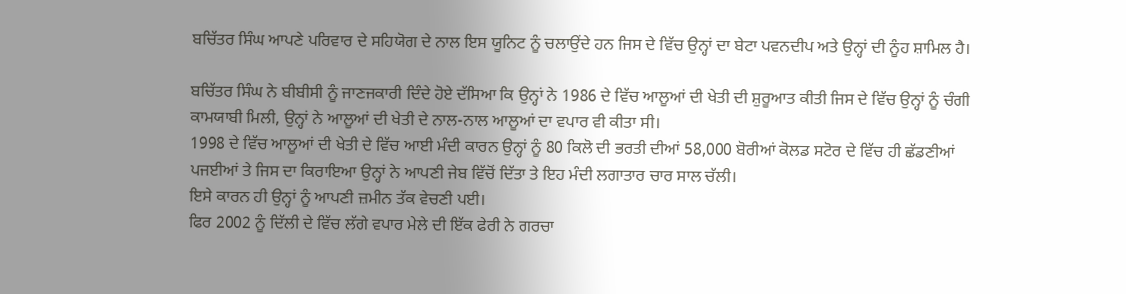ਬਚਿੱਤਰ ਸਿੰਘ ਆਪਣੇ ਪਰਿਵਾਰ ਦੇ ਸਹਿਯੋਗ ਦੇ ਨਾਲ ਇਸ ਯੂਨਿਟ ਨੂੰ ਚਲਾਉਂਦੇ ਹਨ ਜਿਸ ਦੇ ਵਿੱਚ ਉਨ੍ਹਾਂ ਦਾ ਬੇਟਾ ਪਵਨਦੀਪ ਅਤੇ ਉਨ੍ਹਾਂ ਦੀ ਨੂੰਹ ਸ਼ਾਮਿਲ ਹੈ।

ਬਚਿੱਤਰ ਸਿੰਘ ਨੇ ਬੀਬੀਸੀ ਨੂੰ ਜਾਣਜਕਾਰੀ ਦਿੰਦੇ ਹੋਏ ਦੱਸਿਆ ਕਿ ਉਨ੍ਹਾਂ ਨੇ 1986 ਦੇ ਵਿੱਚ ਆਲੂਆਂ ਦੀ ਖੇਤੀ ਦੀ ਸ਼ੁਰੂਆਤ ਕੀਤੀ ਜਿਸ ਦੇ ਵਿੱਚ ਉਨ੍ਹਾਂ ਨੂੰ ਚੰਗੀ ਕਾਮਯਾਬੀ ਮਿਲੀ, ਉਨ੍ਹਾਂ ਨੇ ਆਲੂਆਂ ਦੀ ਖੇਤੀ ਦੇ ਨਾਲ-ਨਾਲ ਆਲੂਆਂ ਦਾ ਵਪਾਰ ਵੀ ਕੀਤਾ ਸੀ।
1998 ਦੇ ਵਿੱਚ ਆਲੂਆਂ ਦੀ ਖੇਤੀ ਦੇ ਵਿੱਚ ਆਈ ਮੰਦੀ ਕਾਰਨ ਉਨ੍ਹਾਂ ਨੂੰ 80 ਕਿਲੋ ਦੀ ਭਰਤੀ ਦੀਆਂ 58,000 ਬੋਰੀਆਂ ਕੋਲਡ ਸਟੋਰ ਦੇ ਵਿੱਚ ਹੀ ਛੱਡਣੀਆਂ ਪਜਈਆਂ ਤੇ ਜਿਸ ਦਾ ਕਿਰਾਇਆ ਉਨ੍ਹਾਂ ਨੇ ਆਪਣੀ ਜੇਬ ਵਿੱਚੋਂ ਦਿੱਤਾ ਤੇ ਇਹ ਮੰਦੀ ਲਗਾਤਾਰ ਚਾਰ ਸਾਲ ਚੱਲੀ।
ਇਸੇ ਕਾਰਨ ਹੀ ਉਨ੍ਹਾਂ ਨੂੰ ਆਪਣੀ ਜ਼ਮੀਨ ਤੱਕ ਵੇਚਣੀ ਪਈ।
ਫਿਰ 2002 ਨੂੰ ਦਿੱਲੀ ਦੇ ਵਿੱਚ ਲੱਗੇ ਵਪਾਰ ਮੇਲੇ ਦੀ ਇੱਕ ਫੇਰੀ ਨੇ ਗਰਚਾ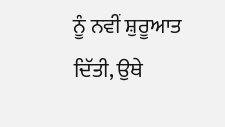ਨੂੰ ਨਵੀਂ ਸ਼ੁਰੂਆਤ ਦਿੱਤੀ, ਉਥੇ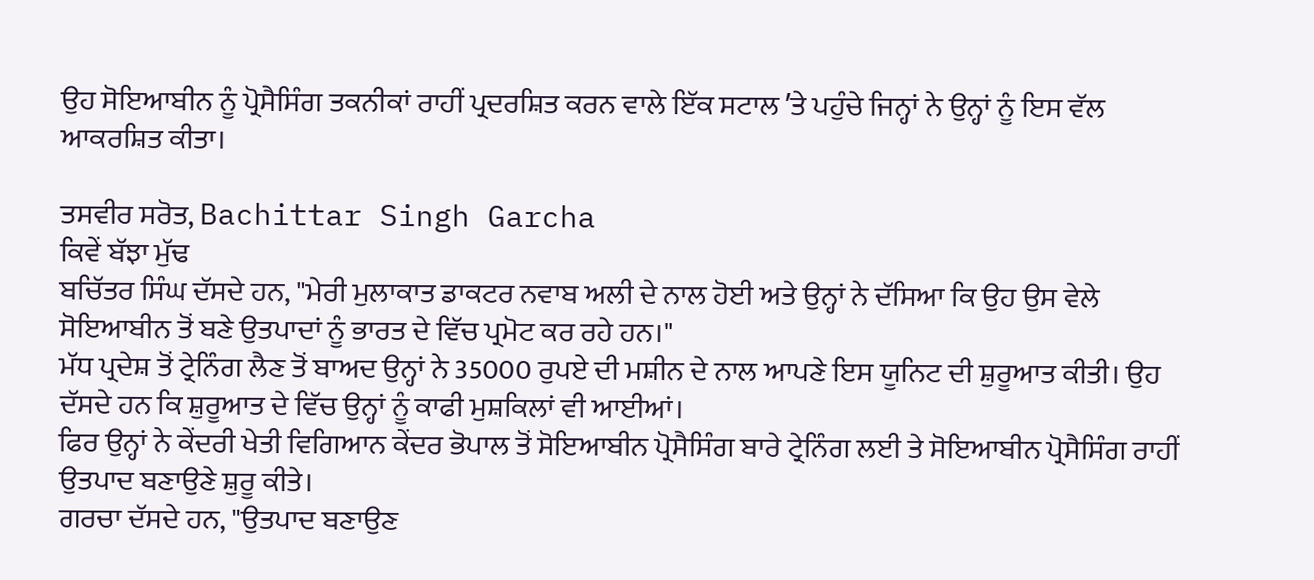ਉਹ ਸੋਇਆਬੀਨ ਨੂੰ ਪ੍ਰੋਸੈਸਿੰਗ ਤਕਨੀਕਾਂ ਰਾਹੀਂ ਪ੍ਰਦਰਸ਼ਿਤ ਕਰਨ ਵਾਲੇ ਇੱਕ ਸਟਾਲ ʼਤੇ ਪਹੁੰਚੇ ਜਿਨ੍ਹਾਂ ਨੇ ਉਨ੍ਹਾਂ ਨੂੰ ਇਸ ਵੱਲ ਆਕਰਸ਼ਿਤ ਕੀਤਾ।

ਤਸਵੀਰ ਸਰੋਤ, Bachittar Singh Garcha
ਕਿਵੇਂ ਬੱਝਾ ਮੁੱਢ
ਬਚਿੱਤਰ ਸਿੰਘ ਦੱਸਦੇ ਹਨ, "ਮੇਰੀ ਮੁਲਾਕਾਤ ਡਾਕਟਰ ਨਵਾਬ ਅਲੀ ਦੇ ਨਾਲ ਹੋਈ ਅਤੇ ਉਨ੍ਹਾਂ ਨੇ ਦੱਸਿਆ ਕਿ ਉਹ ਉਸ ਵੇਲੇ ਸੋਇਆਬੀਨ ਤੋਂ ਬਣੇ ਉਤਪਾਦਾਂ ਨੂੰ ਭਾਰਤ ਦੇ ਵਿੱਚ ਪ੍ਰਮੋਟ ਕਰ ਰਹੇ ਹਨ।"
ਮੱਧ ਪ੍ਰਦੇਸ਼ ਤੋਂ ਟ੍ਰੇਨਿੰਗ ਲੈਣ ਤੋਂ ਬਾਅਦ ਉਨ੍ਹਾਂ ਨੇ 35000 ਰੁਪਏ ਦੀ ਮਸ਼ੀਨ ਦੇ ਨਾਲ ਆਪਣੇ ਇਸ ਯੂਨਿਟ ਦੀ ਸ਼ੁਰੂਆਤ ਕੀਤੀ। ਉਹ ਦੱਸਦੇ ਹਨ ਕਿ ਸ਼ੁਰੂਆਤ ਦੇ ਵਿੱਚ ਉਨ੍ਹਾਂ ਨੂੰ ਕਾਫੀ ਮੁਸ਼ਕਿਲਾਂ ਵੀ ਆਈਆਂ।
ਫਿਰ ਉਨ੍ਹਾਂ ਨੇ ਕੇਂਦਰੀ ਖੇਤੀ ਵਿਗਿਆਨ ਕੇਂਦਰ ਭੋਪਾਲ ਤੋਂ ਸੋਇਆਬੀਨ ਪ੍ਰੋਸੈਸਿੰਗ ਬਾਰੇ ਟ੍ਰੇਨਿੰਗ ਲਈ ਤੇ ਸੋਇਆਬੀਨ ਪ੍ਰੋਸੈਸਿੰਗ ਰਾਹੀਂ ਉਤਪਾਦ ਬਣਾਉਣੇ ਸ਼ੁਰੂ ਕੀਤੇ।
ਗਰਚਾ ਦੱਸਦੇ ਹਨ, "ਉਤਪਾਦ ਬਣਾਉਣ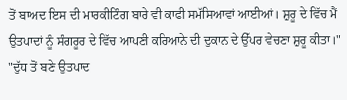ਤੋਂ ਬਾਅਦ ਇਸ ਦੀ ਮਾਰਕੀਟਿੰਗ ਬਾਰੇ ਵੀ ਕਾਫੀ ਸਮੱਸਿਆਵਾਂ ਆਈਆਂ। ਸ਼ੁਰੂ ਦੇ ਵਿੱਚ ਮੈਂ ਉਤਪਾਦਾਂ ਨੂੰ ਸੰਗਰੂਰ ਦੇ ਵਿੱਚ ਆਪਣੀ ਕਰਿਆਨੇ ਦੀ ਦੁਕਾਨ ਦੇ ਉੱਪਰ ਵੇਚਣਾ ਸ਼ੁਰੂ ਕੀਤਾ।"
"ਦੁੱਧ ਤੋਂ ਬਣੇ ਉਤਪਾਦ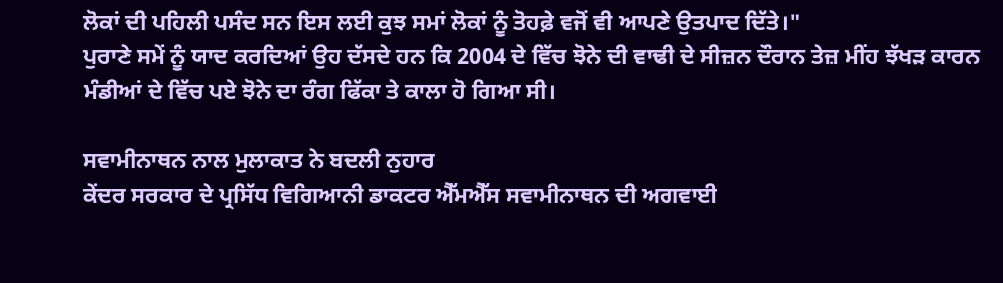ਲੋਕਾਂ ਦੀ ਪਹਿਲੀ ਪਸੰਦ ਸਨ ਇਸ ਲਈ ਕੁਝ ਸਮਾਂ ਲੋਕਾਂ ਨੂੰ ਤੋਹਫ਼ੇ ਵਜੋਂ ਵੀ ਆਪਣੇ ਉਤਪਾਦ ਦਿੱਤੇ।"
ਪੁਰਾਣੇ ਸਮੇਂ ਨੂੰ ਯਾਦ ਕਰਦਿਆਂ ਉਹ ਦੱਸਦੇ ਹਨ ਕਿ 2004 ਦੇ ਵਿੱਚ ਝੋਨੇ ਦੀ ਵਾਢੀ ਦੇ ਸੀਜ਼ਨ ਦੌਰਾਨ ਤੇਜ਼ ਮੀਂਹ ਝੱਖੜ ਕਾਰਨ ਮੰਡੀਆਂ ਦੇ ਵਿੱਚ ਪਏ ਝੋਨੇ ਦਾ ਰੰਗ ਫਿੱਕਾ ਤੇ ਕਾਲਾ ਹੋ ਗਿਆ ਸੀ।

ਸਵਾਮੀਨਾਥਨ ਨਾਲ ਮੁਲਾਕਾਤ ਨੇ ਬਦਲੀ ਨੁਹਾਰ
ਕੇਂਦਰ ਸਰਕਾਰ ਦੇ ਪ੍ਰਸਿੱਧ ਵਿਗਿਆਨੀ ਡਾਕਟਰ ਐੱਮਐੱਸ ਸਵਾਮੀਨਾਥਨ ਦੀ ਅਗਵਾਈ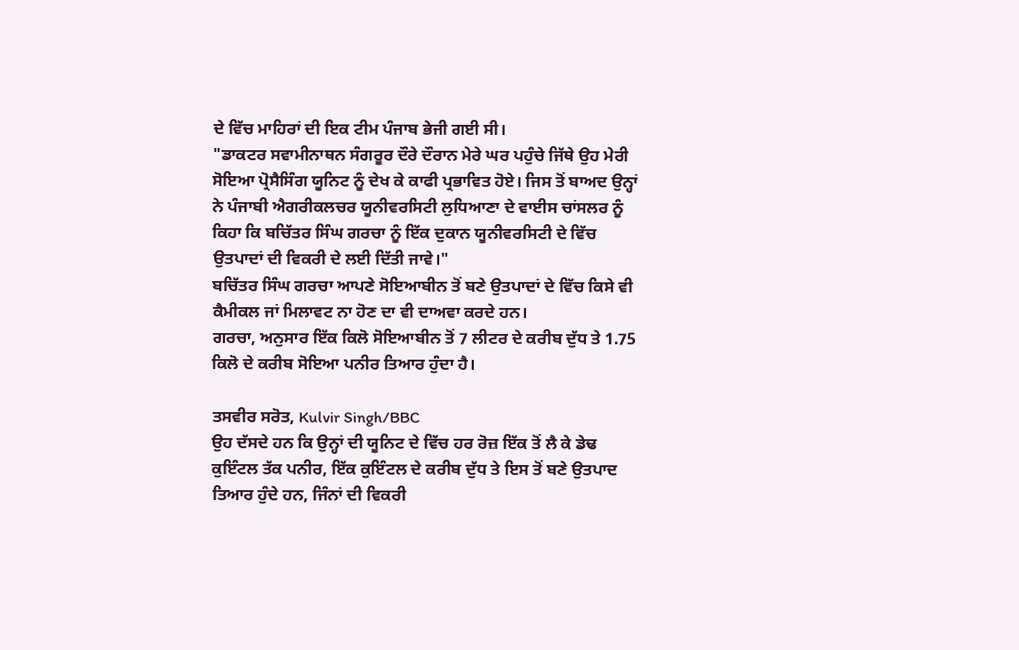ਦੇ ਵਿੱਚ ਮਾਹਿਰਾਂ ਦੀ ਇਕ ਟੀਮ ਪੰਜਾਬ ਭੇਜੀ ਗਈ ਸੀ।
"ਡਾਕਟਰ ਸਵਾਮੀਨਾਥਨ ਸੰਗਰੂਰ ਦੌਰੇ ਦੌਰਾਨ ਮੇਰੇ ਘਰ ਪਹੁੰਚੇ ਜਿੱਥੇ ਉਹ ਮੇਰੀ ਸੋਇਆ ਪ੍ਰੋਸੈਸਿੰਗ ਯੂਨਿਟ ਨੂੰ ਦੇਖ ਕੇ ਕਾਫੀ ਪ੍ਰਭਾਵਿਤ ਹੋਏ। ਜਿਸ ਤੋਂ ਬਾਅਦ ਉਨ੍ਹਾਂ ਨੇ ਪੰਜਾਬੀ ਐਗਰੀਕਲਚਰ ਯੂਨੀਵਰਸਿਟੀ ਲੁਧਿਆਣਾ ਦੇ ਵਾਈਸ ਚਾਂਸਲਰ ਨੂੰ ਕਿਹਾ ਕਿ ਬਚਿੱਤਰ ਸਿੰਘ ਗਰਚਾ ਨੂੰ ਇੱਕ ਦੁਕਾਨ ਯੂਨੀਵਰਸਿਟੀ ਦੇ ਵਿੱਚ ਉਤਪਾਦਾਂ ਦੀ ਵਿਕਰੀ ਦੇ ਲਈ ਦਿੱਤੀ ਜਾਵੇ।"
ਬਚਿੱਤਰ ਸਿੰਘ ਗਰਚਾ ਆਪਣੇ ਸੋਇਆਬੀਨ ਤੋਂ ਬਣੇ ਉਤਪਾਦਾਂ ਦੇ ਵਿੱਚ ਕਿਸੇ ਵੀ ਕੈਮੀਕਲ ਜਾਂ ਮਿਲਾਵਟ ਨਾ ਹੋਣ ਦਾ ਵੀ ਦਾਅਵਾ ਕਰਦੇ ਹਨ।
ਗਰਚਾ, ਅਨੁਸਾਰ ਇੱਕ ਕਿਲੋ ਸੋਇਆਬੀਨ ਤੋਂ 7 ਲੀਟਰ ਦੇ ਕਰੀਬ ਦੁੱਧ ਤੇ 1.75 ਕਿਲੋ ਦੇ ਕਰੀਬ ਸੋਇਆ ਪਨੀਰ ਤਿਆਰ ਹੁੰਦਾ ਹੈ।

ਤਸਵੀਰ ਸਰੋਤ, Kulvir Singh/BBC
ਉਹ ਦੱਸਦੇ ਹਨ ਕਿ ਉਨ੍ਹਾਂ ਦੀ ਯੂਨਿਟ ਦੇ ਵਿੱਚ ਹਰ ਰੋਜ਼ ਇੱਕ ਤੋਂ ਲੈ ਕੇ ਡੇਢ ਕੁਇੰਟਲ ਤੱਕ ਪਨੀਰ, ਇੱਕ ਕੁਇੰਟਲ ਦੇ ਕਰੀਬ ਦੁੱਧ ਤੇ ਇਸ ਤੋਂ ਬਣੇ ਉਤਪਾਦ ਤਿਆਰ ਹੁੰਦੇ ਹਨ, ਜਿੰਨਾਂ ਦੀ ਵਿਕਰੀ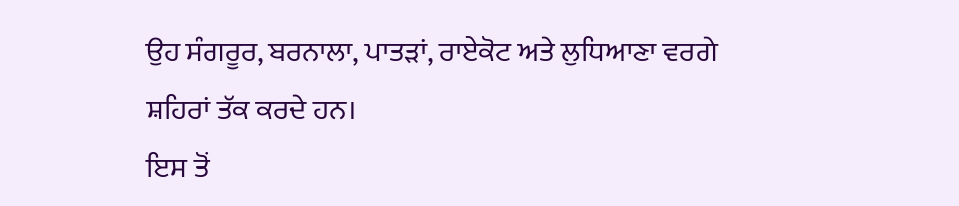ਉਹ ਸੰਗਰੂਰ, ਬਰਨਾਲਾ, ਪਾਤੜਾਂ, ਰਾਏਕੋਟ ਅਤੇ ਲੁਧਿਆਣਾ ਵਰਗੇ ਸ਼ਹਿਰਾਂ ਤੱਕ ਕਰਦੇ ਹਨ।
ਇਸ ਤੋਂ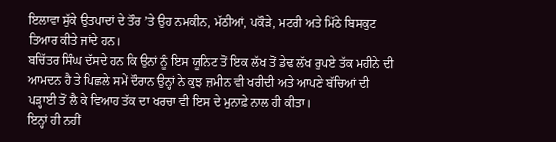ਇਲਾਵਾ ਸੁੱਕੇ ਉਤਪਾਦਾਂ ਦੇ ਤੌਰ ʼਤੇ ਉਹ ਨਮਕੀਨ, ਮੱਠੀਆਂ, ਪਕੌੜੇ, ਮਟਰੀ ਅਤੇ ਮਿੱਠੇ ਬਿਸਕੁਟ ਤਿਆਰ ਕੀਤੇ ਜਾਂਦੇ ਹਨ।
ਬਚਿੱਤਰ ਸਿੰਘ ਦੱਸਦੇ ਹਨ ਕਿ ਉਨਾਂ ਨੂੰ ਇਸ ਯੂਨਿਟ ਤੋਂ ਇਕ ਲੱਖ ਤੋਂ ਡੇਢ ਲੱਖ ਰੁਪਏ ਤੱਕ ਮਹੀਨੇ ਦੀ ਆਮਦਨ ਹੈ ਤੇ ਪਿਛਲੇ ਸਮੇਂ ਦੌਰਾਨ ਉਨ੍ਹਾਂ ਨੇ ਕੁਝ ਜ਼ਮੀਨ ਵੀ ਖਰੀਦੀ ਅਤੇ ਆਪਣੇ ਬੱਚਿਆਂ ਦੀ ਪੜ੍ਹਾਈ ਤੋਂ ਲੈ ਕੇ ਵਿਆਹ ਤੱਕ ਦਾ ਖਰਚਾ ਵੀ ਇਸ ਦੇ ਮੁਨਾਫ਼ੇ ਨਾਲ ਹੀ ਕੀਤਾ।
ਇਨ੍ਹਾਂ ਹੀ ਨਹੀਂ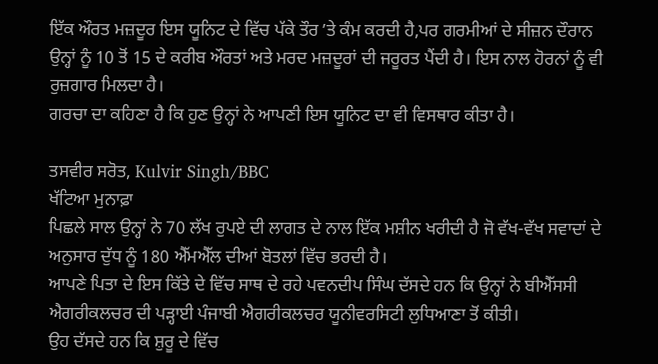ਇੱਕ ਔਰਤ ਮਜ਼ਦੂਰ ਇਸ ਯੂਨਿਟ ਦੇ ਵਿੱਚ ਪੱਕੇ ਤੌਰ ʼਤੇ ਕੰਮ ਕਰਦੀ ਹੈ,ਪਰ ਗਰਮੀਆਂ ਦੇ ਸੀਜ਼ਨ ਦੌਰਾਨ ਉਨ੍ਹਾਂ ਨੂੰ 10 ਤੋਂ 15 ਦੇ ਕਰੀਬ ਔਰਤਾਂ ਅਤੇ ਮਰਦ ਮਜ਼ਦੂਰਾਂ ਦੀ ਜਰੂਰਤ ਪੈਂਦੀ ਹੈ। ਇਸ ਨਾਲ ਹੋਰਨਾਂ ਨੂੰ ਵੀ ਰੁਜ਼ਗਾਰ ਮਿਲਦਾ ਹੈ।
ਗਰਚਾ ਦਾ ਕਹਿਣਾ ਹੈ ਕਿ ਹੁਣ ਉਨ੍ਹਾਂ ਨੇ ਆਪਣੀ ਇਸ ਯੂਨਿਟ ਦਾ ਵੀ ਵਿਸਥਾਰ ਕੀਤਾ ਹੈ।

ਤਸਵੀਰ ਸਰੋਤ, Kulvir Singh/BBC
ਖੱਟਿਆ ਮੁਨਾਫ਼ਾ
ਪਿਛਲੇ ਸਾਲ ਉਨ੍ਹਾਂ ਨੇ 70 ਲੱਖ ਰੁਪਏ ਦੀ ਲਾਗਤ ਦੇ ਨਾਲ ਇੱਕ ਮਸ਼ੀਨ ਖਰੀਦੀ ਹੈ ਜੋ ਵੱਖ-ਵੱਖ ਸਵਾਦਾਂ ਦੇ ਅਨੁਸਾਰ ਦੁੱਧ ਨੂੰ 180 ਐੱਮਐੱਲ ਦੀਆਂ ਬੋਤਲਾਂ ਵਿੱਚ ਭਰਦੀ ਹੈ।
ਆਪਣੇ ਪਿਤਾ ਦੇ ਇਸ ਕਿੱਤੇ ਦੇ ਵਿੱਚ ਸਾਥ ਦੇ ਰਹੇ ਪਵਨਦੀਪ ਸਿੰਘ ਦੱਸਦੇ ਹਨ ਕਿ ਉਨ੍ਹਾਂ ਨੇ ਬੀਐੱਸਸੀ ਐਗਰੀਕਲਚਰ ਦੀ ਪੜ੍ਹਾਈ ਪੰਜਾਬੀ ਐਗਰੀਕਲਚਰ ਯੂਨੀਵਰਸਿਟੀ ਲੁਧਿਆਣਾ ਤੋਂ ਕੀਤੀ।
ਉਹ ਦੱਸਦੇ ਹਨ ਕਿ ਸ਼ੁਰੂ ਦੇ ਵਿੱਚ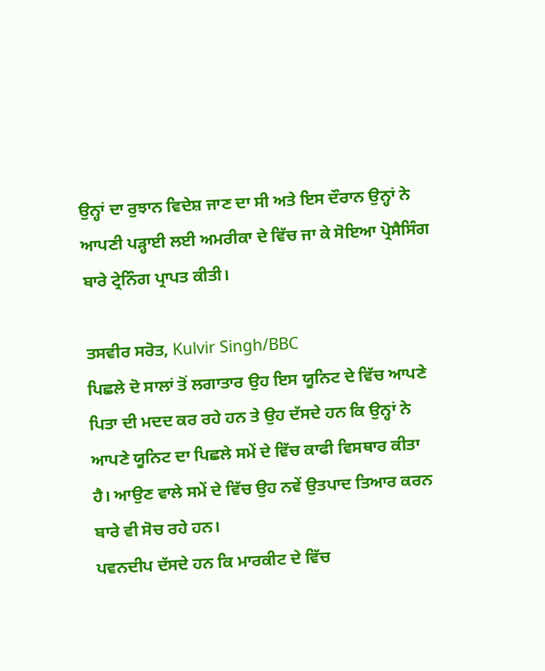ਉਨ੍ਹਾਂ ਦਾ ਰੁਝਾਨ ਵਿਦੇਸ਼ ਜਾਣ ਦਾ ਸੀ ਅਤੇ ਇਸ ਦੌਰਾਨ ਉਨ੍ਹਾਂ ਨੇ ਆਪਣੀ ਪੜ੍ਹਾਈ ਲਈ ਅਮਰੀਕਾ ਦੇ ਵਿੱਚ ਜਾ ਕੇ ਸੋਇਆ ਪ੍ਰੋਸੈਸਿੰਗ ਬਾਰੇ ਟ੍ਰੇਨਿੰਗ ਪ੍ਰਾਪਤ ਕੀਤੀ।

ਤਸਵੀਰ ਸਰੋਤ, Kulvir Singh/BBC
ਪਿਛਲੇ ਦੋ ਸਾਲਾਂ ਤੋਂ ਲਗਾਤਾਰ ਉਹ ਇਸ ਯੂਨਿਟ ਦੇ ਵਿੱਚ ਆਪਣੇ ਪਿਤਾ ਦੀ ਮਦਦ ਕਰ ਰਹੇ ਹਨ ਤੇ ਉਹ ਦੱਸਦੇ ਹਨ ਕਿ ਉਨ੍ਹਾਂ ਨੇ ਆਪਣੇ ਯੂਨਿਟ ਦਾ ਪਿਛਲੇ ਸਮੇਂ ਦੇ ਵਿੱਚ ਕਾਫੀ ਵਿਸਥਾਰ ਕੀਤਾ ਹੈ। ਆਉਣ ਵਾਲੇ ਸਮੇਂ ਦੇ ਵਿੱਚ ਉਹ ਨਵੇਂ ਉਤਪਾਦ ਤਿਆਰ ਕਰਨ ਬਾਰੇ ਵੀ ਸੋਚ ਰਹੇ ਹਨ।
ਪਵਨਦੀਪ ਦੱਸਦੇ ਹਨ ਕਿ ਮਾਰਕੀਟ ਦੇ ਵਿੱਚ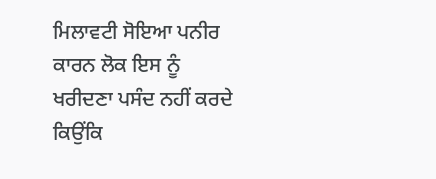ਮਿਲਾਵਟੀ ਸੋਇਆ ਪਨੀਰ ਕਾਰਨ ਲੋਕ ਇਸ ਨੂੰ ਖਰੀਦਣਾ ਪਸੰਦ ਨਹੀਂ ਕਰਦੇ ਕਿਉਂਕਿ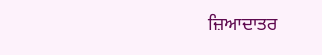ਜ਼ਿਆਦਾਤਰ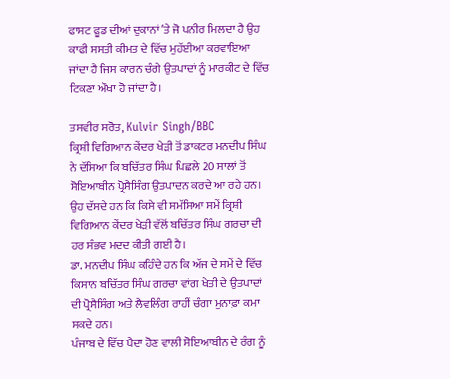ਫਾਸਟ ਫੂਡ ਦੀਆਂ ਦੁਕਾਨਾਂ ʼਤੇ ਜੋ ਪਨੀਰ ਮਿਲਦਾ ਹੈ ਉਹ ਕਾਫੀ ਸਸਤੀ ਕੀਮਤ ਦੇ ਵਿੱਚ ਮੁਹੱਈਆ ਕਰਵਾਇਆ ਜਾਂਦਾ ਹੈ ਜਿਸ ਕਾਰਨ ਚੰਗੇ ਉਤਪਾਦਾਂ ਨੂੰ ਮਾਰਕੀਟ ਦੇ ਵਿੱਚ ਟਿਕਣਾ ਔਖਾ ਹੋ ਜਾਂਦਾ ਹੈ।

ਤਸਵੀਰ ਸਰੋਤ, Kulvir Singh/BBC
ਕ੍ਰਿਸ਼ੀ ਵਿਗਿਆਨ ਕੇਂਦਰ ਖੇੜੀ ਤੋਂ ਡਾਕਟਰ ਮਨਦੀਪ ਸਿੰਘ ਨੇ ਦੱਸਿਆ ਕਿ ਬਚਿੱਤਰ ਸਿੰਘ ਪਿਛਲੇ 20 ਸਾਲਾਂ ਤੋਂ ਸੋਇਆਬੀਨ ਪ੍ਰੋਸੈਸਿੰਗ ਉਤਪਾਦਨ ਕਰਦੇ ਆ ਰਹੇ ਹਨ।
ਉਹ ਦੱਸਦੇ ਹਨ ਕਿ ਕਿਸੇ ਵੀ ਸਮੱਸਿਆ ਸਮੇਂ ਕ੍ਰਿਸ਼ੀ ਵਿਗਿਆਨ ਕੇਂਦਰ ਖੇੜੀ ਵੱਲੋਂ ਬਚਿੱਤਰ ਸਿੰਘ ਗਰਚਾ ਦੀ ਹਰ ਸੰਭਵ ਮਦਦ ਕੀਤੀ ਗਈ ਹੈ।
ਡਾ. ਮਨਦੀਪ ਸਿੰਘ ਕਹਿੰਦੇ ਹਨ ਕਿ ਅੱਜ ਦੇ ਸਮੇਂ ਦੇ ਵਿੱਚ ਕਿਸਾਨ ਬਚਿੱਤਰ ਸਿੰਘ ਗਰਚਾ ਵਾਂਗ ਖੇਤੀ ਦੇ ਉਤਪਾਦਾਂ ਦੀ ਪ੍ਰੋਸੈਸਿੰਗ ਅਤੇ ਲੈਵਲਿੰਗ ਰਾਹੀਂ ਚੰਗਾ ਮੁਨਾਫ਼ਾ ਕਮਾ ਸਕਦੇ ਹਨ।
ਪੰਜਾਬ ਦੇ ਵਿੱਚ ਪੈਦਾ ਹੋਣ ਵਾਲੀ ਸੋਇਆਬੀਨ ਦੇ ਰੰਗ ਨੂੰ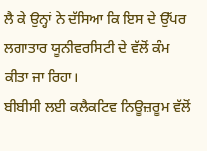ਲੈ ਕੇ ਉਨ੍ਹਾਂ ਨੇ ਦੱਸਿਆ ਕਿ ਇਸ ਦੇ ਉੱਪਰ ਲਗਾਤਾਰ ਯੂਨੀਵਰਸਿਟੀ ਦੇ ਵੱਲੋਂ ਕੰਮ ਕੀਤਾ ਜਾ ਰਿਹਾ।
ਬੀਬੀਸੀ ਲਈ ਕਲੈਕਟਿਵ ਨਿਊਜ਼ਰੂਮ ਵੱਲੋਂ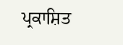ਪ੍ਰਕਾਸ਼ਿਤ